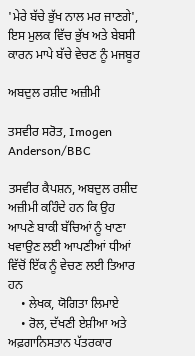'ਮੇਰੇ ਬੱਚੇ ਭੁੱਖ ਨਾਲ ਮਰ ਜਾਣਗੇ', ਇਸ ਮੁਲਕ ਵਿੱਚ ਭੁੱਖ ਅਤੇ ਬੇਬਸੀ ਕਾਰਨ ਮਾਪੇ ਬੱਚੇ ਵੇਚਣ ਨੂੰ ਮਜਬੂਰ

ਅਬਦੁਲ ਰਸ਼ੀਦ ਅਜ਼ੀਮੀ

ਤਸਵੀਰ ਸਰੋਤ, Imogen Anderson/BBC

ਤਸਵੀਰ ਕੈਪਸ਼ਨ, ਅਬਦੁਲ ਰਸ਼ੀਦ ਅਜ਼ੀਮੀ ਕਹਿੰਦੇ ਹਨ ਕਿ ਉਹ ਆਪਣੇ ਬਾਕੀ ਬੱਚਿਆਂ ਨੂੰ ਖਾਣਾ ਖਵਾਉਣ ਲਈ ਆਪਣੀਆਂ ਧੀਆਂ ਵਿੱਚੋਂ ਇੱਕ ਨੂੰ ਵੇਚਣ ਲਈ ਤਿਆਰ ਹਨ
    • ਲੇਖਕ, ਯੋਗਿਤਾ ਲਿਮਾਏ
    • ਰੋਲ, ਦੱਖਣੀ ਏਸ਼ੀਆ ਅਤੇ ਅਫ਼ਗਾਨਿਸਤਾਨ ਪੱਤਰਕਾਰ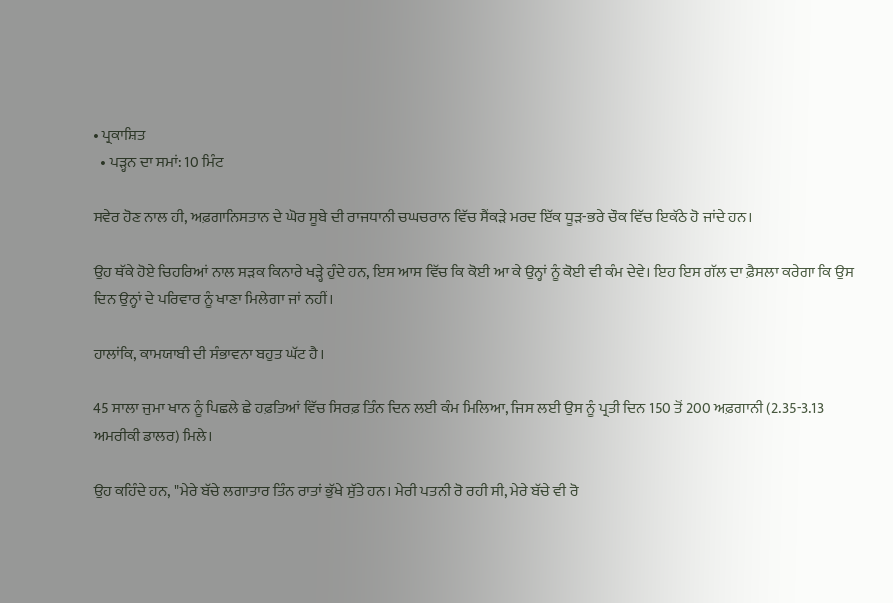• ਪ੍ਰਕਾਸ਼ਿਤ
  • ਪੜ੍ਹਨ ਦਾ ਸਮਾਂ: 10 ਮਿੰਟ

ਸਵੇਰ ਹੋਣ ਨਾਲ ਹੀ, ਅਫ਼ਗਾਨਿਸਤਾਨ ਦੇ ਘੋਰ ਸੂਬੇ ਦੀ ਰਾਜਧਾਨੀ ਚਘਚਰਾਨ ਵਿੱਚ ਸੈਂਕੜੇ ਮਰਦ ਇੱਕ ਧੂੜ-ਭਰੇ ਚੌਕ ਵਿੱਚ ਇਕੱਠੇ ਹੋ ਜਾਂਦੇ ਹਨ।

ਉਹ ਥੱਕੇ ਹੋਏ ਚਿਹਰਿਆਂ ਨਾਲ ਸੜਕ ਕਿਨਾਰੇ ਖੜ੍ਹੇ ਹੁੰਦੇ ਹਨ, ਇਸ ਆਸ ਵਿੱਚ ਕਿ ਕੋਈ ਆ ਕੇ ਉਨ੍ਹਾਂ ਨੂੰ ਕੋਈ ਵੀ ਕੰਮ ਦੇਵੇ। ਇਹ ਇਸ ਗੱਲ ਦਾ ਫ਼ੈਸਲਾ ਕਰੇਗਾ ਕਿ ਉਸ ਦਿਨ ਉਨ੍ਹਾਂ ਦੇ ਪਰਿਵਾਰ ਨੂੰ ਖਾਣਾ ਮਿਲੇਗਾ ਜਾਂ ਨਹੀਂ।

ਹਾਲਾਂਕਿ, ਕਾਮਯਾਬੀ ਦੀ ਸੰਭਾਵਨਾ ਬਹੁਤ ਘੱਟ ਹੈ।

45 ਸਾਲਾ ਜੁਮਾ ਖਾਨ ਨੂੰ ਪਿਛਲੇ ਛੇ ਹਫ਼ਤਿਆਂ ਵਿੱਚ ਸਿਰਫ਼ ਤਿੰਨ ਦਿਨ ਲਈ ਕੰਮ ਮਿਲਿਆ, ਜਿਸ ਲਈ ਉਸ ਨੂੰ ਪ੍ਰਤੀ ਦਿਨ 150 ਤੋਂ 200 ਅਫ਼ਗਾਨੀ (2.35-3.13 ਅਮਰੀਕੀ ਡਾਲਰ) ਮਿਲੇ।

ਉਹ ਕਹਿੰਦੇ ਹਨ, "ਮੇਰੇ ਬੱਚੇ ਲਗਾਤਾਰ ਤਿੰਨ ਰਾਤਾਂ ਭੁੱਖੇ ਸੁੱਤੇ ਹਨ। ਮੇਰੀ ਪਤਨੀ ਰੋ ਰਹੀ ਸੀ, ਮੇਰੇ ਬੱਚੇ ਵੀ ਰੋ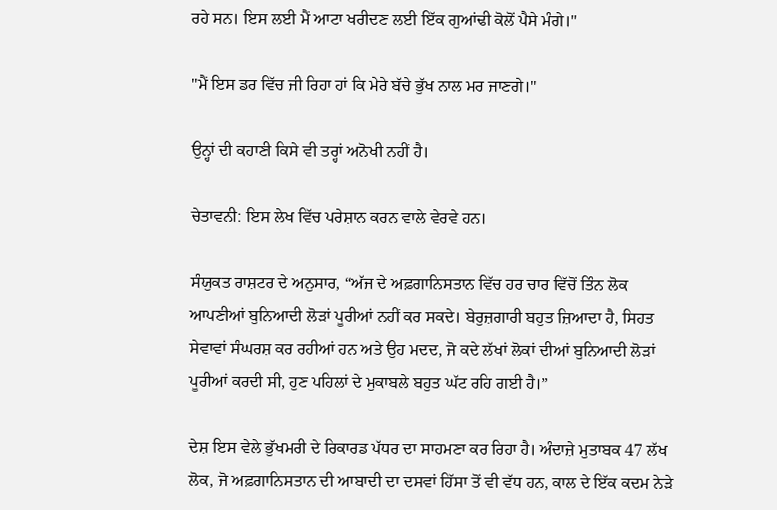ਰਹੇ ਸਨ। ਇਸ ਲਈ ਮੈਂ ਆਟਾ ਖਰੀਦਣ ਲਈ ਇੱਕ ਗੁਆਂਢੀ ਕੋਲੋਂ ਪੈਸੇ ਮੰਗੇ।"

"ਮੈਂ ਇਸ ਡਰ ਵਿੱਚ ਜੀ ਰਿਹਾ ਹਾਂ ਕਿ ਮੇਰੇ ਬੱਚੇ ਭੁੱਖ ਨਾਲ ਮਰ ਜਾਣਗੇ।"

ਉਨ੍ਹਾਂ ਦੀ ਕਹਾਣੀ ਕਿਸੇ ਵੀ ਤਰ੍ਹਾਂ ਅਨੋਖੀ ਨਹੀਂ ਹੈ।

ਚੇਤਾਵਨੀ: ਇਸ ਲੇਖ ਵਿੱਚ ਪਰੇਸ਼ਾਨ ਕਰਨ ਵਾਲੇ ਵੇਰਵੇ ਹਨ।

ਸੰਯੁਕਤ ਰਾਸ਼ਟਰ ਦੇ ਅਨੁਸਾਰ, “ਅੱਜ ਦੇ ਅਫ਼ਗਾਨਿਸਤਾਨ ਵਿੱਚ ਹਰ ਚਾਰ ਵਿੱਚੋਂ ਤਿੰਨ ਲੋਕ ਆਪਣੀਆਂ ਬੁਨਿਆਦੀ ਲੋੜਾਂ ਪੂਰੀਆਂ ਨਹੀਂ ਕਰ ਸਕਦੇ। ਬੇਰੁਜ਼ਗਾਰੀ ਬਹੁਤ ਜ਼ਿਆਦਾ ਹੈ, ਸਿਹਤ ਸੇਵਾਵਾਂ ਸੰਘਰਸ਼ ਕਰ ਰਹੀਆਂ ਹਨ ਅਤੇ ਉਹ ਮਦਦ, ਜੋ ਕਦੇ ਲੱਖਾਂ ਲੋਕਾਂ ਦੀਆਂ ਬੁਨਿਆਦੀ ਲੋੜਾਂ ਪੂਰੀਆਂ ਕਰਦੀ ਸੀ, ਹੁਣ ਪਹਿਲਾਂ ਦੇ ਮੁਕਾਬਲੇ ਬਹੁਤ ਘੱਟ ਰਹਿ ਗਈ ਹੈ।”

ਦੇਸ਼ ਇਸ ਵੇਲੇ ਭੁੱਖਮਰੀ ਦੇ ਰਿਕਾਰਡ ਪੱਧਰ ਦਾ ਸਾਹਮਣਾ ਕਰ ਰਿਹਾ ਹੈ। ਅੰਦਾਜ਼ੇ ਮੁਤਾਬਕ 47 ਲੱਖ ਲੋਕ, ਜੋ ਅਫ਼ਗਾਨਿਸਤਾਨ ਦੀ ਆਬਾਦੀ ਦਾ ਦਸਵਾਂ ਹਿੱਸਾ ਤੋਂ ਵੀ ਵੱਧ ਹਨ, ਕਾਲ ਦੇ ਇੱਕ ਕਦਮ ਨੇੜੇ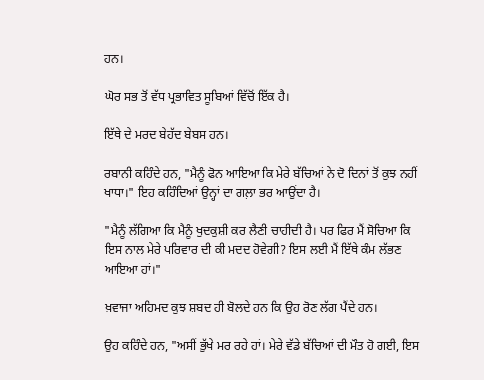ਹਨ।

ਘੋਰ ਸਭ ਤੋਂ ਵੱਧ ਪ੍ਰਭਾਵਿਤ ਸੂਬਿਆਂ ਵਿੱਚੋਂ ਇੱਕ ਹੈ।

ਇੱਥੇ ਦੇ ਮਰਦ ਬੇਹੱਦ ਬੇਬਸ ਹਨ।

ਰਬਾਨੀ ਕਹਿੰਦੇ ਹਨ, "ਮੈਨੂੰ ਫੋਨ ਆਇਆ ਕਿ ਮੇਰੇ ਬੱਚਿਆਂ ਨੇ ਦੋ ਦਿਨਾਂ ਤੋਂ ਕੁਝ ਨਹੀਂ ਖਾਧਾ।" ਇਹ ਕਹਿੰਦਿਆਂ ਉਨ੍ਹਾਂ ਦਾ ਗਲ਼ਾ ਭਰ ਆਉਂਦਾ ਹੈ।

"ਮੈਨੂੰ ਲੱਗਿਆ ਕਿ ਮੈਨੂੰ ਖੁਦਕੁਸ਼ੀ ਕਰ ਲੈਣੀ ਚਾਹੀਦੀ ਹੈ। ਪਰ ਫਿਰ ਮੈਂ ਸੋਚਿਆ ਕਿ ਇਸ ਨਾਲ ਮੇਰੇ ਪਰਿਵਾਰ ਦੀ ਕੀ ਮਦਦ ਹੋਵੇਗੀ? ਇਸ ਲਈ ਮੈਂ ਇੱਥੇ ਕੰਮ ਲੱਭਣ ਆਇਆ ਹਾਂ।"

ਖ਼ਵਾਜਾ ਅਹਿਮਦ ਕੁਝ ਸ਼ਬਦ ਹੀ ਬੋਲਦੇ ਹਨ ਕਿ ਉਹ ਰੋਣ ਲੱਗ ਪੈਂਦੇ ਹਨ।

ਉਹ ਕਹਿੰਦੇ ਹਨ, "ਅਸੀਂ ਭੁੱਖੇ ਮਰ ਰਹੇ ਹਾਂ। ਮੇਰੇ ਵੱਡੇ ਬੱਚਿਆਂ ਦੀ ਮੌਤ ਹੋ ਗਈ, ਇਸ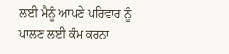ਲਈ ਮੈਨੂੰ ਆਪਣੇ ਪਰਿਵਾਰ ਨੂੰ ਪਾਲਣ ਲਈ ਕੰਮ ਕਰਨਾ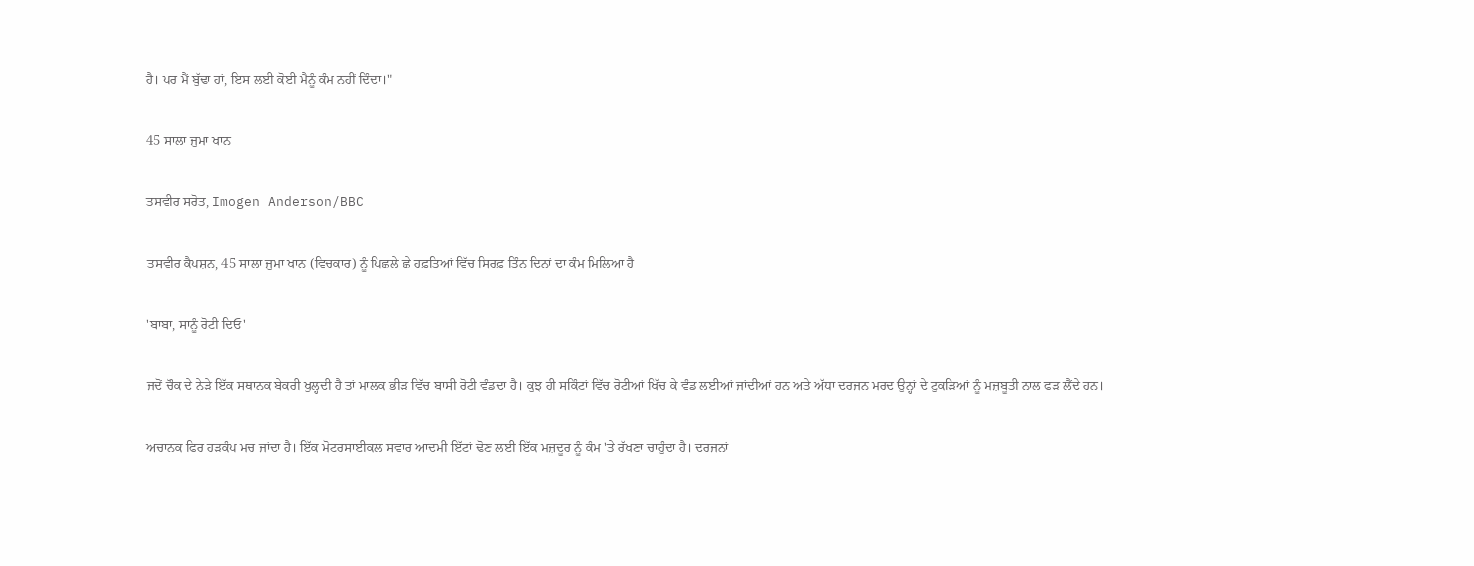ਹੈ। ਪਰ ਮੈਂ ਬੁੱਢਾ ਹਾਂ, ਇਸ ਲਈ ਕੋਈ ਮੈਨੂੰ ਕੰਮ ਨਹੀਂ ਦਿੰਦਾ।"

45 ਸਾਲਾ ਜੁਮਾ ਖਾਨ

ਤਸਵੀਰ ਸਰੋਤ, Imogen Anderson/BBC

ਤਸਵੀਰ ਕੈਪਸ਼ਨ, 45 ਸਾਲਾ ਜੁਮਾ ਖਾਨ (ਵਿਚਕਾਰ) ਨੂੰ ਪਿਛਲੇ ਛੇ ਹਫ਼ਤਿਆਂ ਵਿੱਚ ਸਿਰਫ਼ ਤਿੰਨ ਦਿਨਾਂ ਦਾ ਕੰਮ ਮਿਲਿਆ ਹੈ

'ਬਾਬਾ, ਸਾਨੂੰ ਰੋਟੀ ਦਿਓ'

ਜਦੋਂ ਚੌਕ ਦੇ ਨੇੜੇ ਇੱਕ ਸਥਾਨਕ ਬੇਕਰੀ ਖੁਲ੍ਹਦੀ ਹੈ ਤਾਂ ਮਾਲਕ ਭੀੜ ਵਿੱਚ ਬਾਸੀ ਰੋਟੀ ਵੰਡਦਾ ਹੈ। ਕੁਝ ਹੀ ਸਕਿੰਟਾਂ ਵਿੱਚ ਰੋਟੀਆਂ ਖਿੱਚ ਕੇ ਵੰਡ ਲਈਆਂ ਜਾਂਦੀਆਂ ਹਨ ਅਤੇ ਅੱਧਾ ਦਰਜਨ ਮਰਦ ਉਨ੍ਹਾਂ ਦੇ ਟੁਕੜਿਆਂ ਨੂੰ ਮਜ਼ਬੂਤੀ ਨਾਲ ਫੜ ਲੈਂਦੇ ਹਨ।

ਅਚਾਨਕ ਫਿਰ ਹੜਕੰਪ ਮਚ ਜਾਂਦਾ ਹੈ। ਇੱਕ ਮੋਟਰਸਾਈਕਲ ਸਵਾਰ ਆਦਮੀ ਇੱਟਾਂ ਢੋਣ ਲਈ ਇੱਕ ਮਜ਼ਦੂਰ ਨੂੰ ਕੰਮ 'ਤੇ ਰੱਖਣਾ ਚਾਹੁੰਦਾ ਹੈ। ਦਰਜਨਾਂ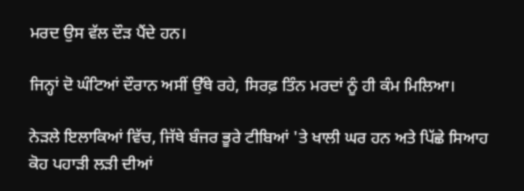ਮਰਦ ਉਸ ਵੱਲ ਦੌੜ ਪੈਂਦੇ ਹਨ।

ਜਿਨ੍ਹਾਂ ਦੋ ਘੰਟਿਆਂ ਦੌਰਾਨ ਅਸੀਂ ਉੱਥੇ ਰਹੇ, ਸਿਰਫ਼ ਤਿੰਨ ਮਰਦਾਂ ਨੂੰ ਹੀ ਕੰਮ ਮਿਲਿਆ।

ਨੇੜਲੇ ਇਲਾਕਿਆਂ ਵਿੱਚ, ਜਿੱਥੇ ਬੰਜਰ ਭੂਰੇ ਟੀਬਿਆਂ 'ਤੇ ਖਾਲੀ ਘਰ ਹਨ ਅਤੇ ਪਿੱਛੇ ਸਿਆਹ ਕੋਹ ਪਹਾੜੀ ਲੜੀ ਦੀਆਂ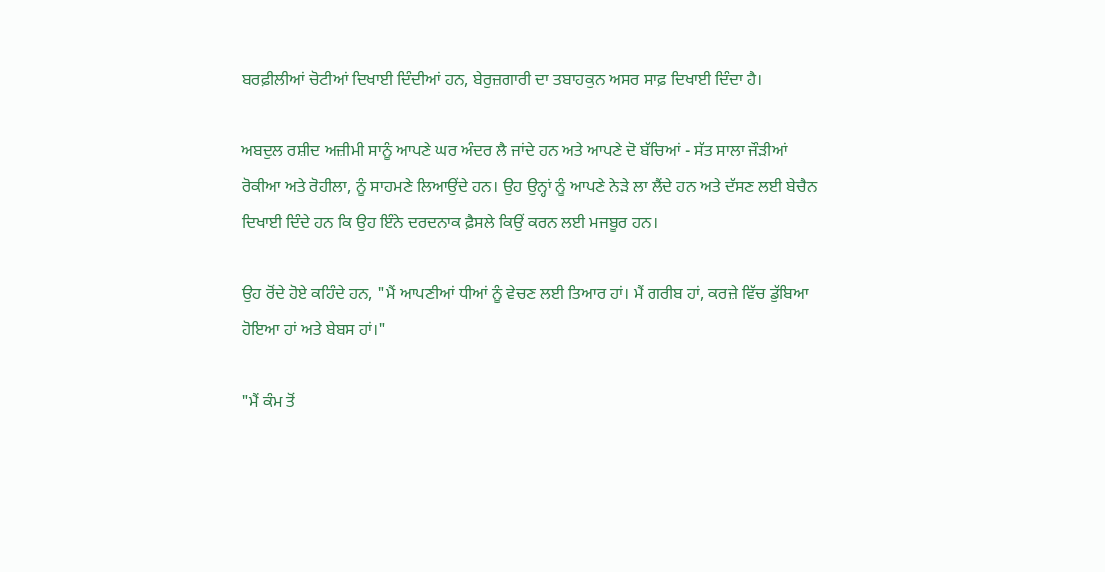ਬਰਫ਼ੀਲੀਆਂ ਚੋਟੀਆਂ ਦਿਖਾਈ ਦਿੰਦੀਆਂ ਹਨ, ਬੇਰੁਜ਼ਗਾਰੀ ਦਾ ਤਬਾਹਕੁਨ ਅਸਰ ਸਾਫ਼ ਦਿਖਾਈ ਦਿੰਦਾ ਹੈ।

ਅਬਦੁਲ ਰਸ਼ੀਦ ਅਜ਼ੀਮੀ ਸਾਨੂੰ ਆਪਣੇ ਘਰ ਅੰਦਰ ਲੈ ਜਾਂਦੇ ਹਨ ਅਤੇ ਆਪਣੇ ਦੋ ਬੱਚਿਆਂ - ਸੱਤ ਸਾਲਾ ਜੌੜੀਆਂ ਰੋਕੀਆ ਅਤੇ ਰੋਹੀਲਾ, ਨੂੰ ਸਾਹਮਣੇ ਲਿਆਉਂਦੇ ਹਨ। ਉਹ ਉਨ੍ਹਾਂ ਨੂੰ ਆਪਣੇ ਨੇੜੇ ਲਾ ਲੈਂਦੇ ਹਨ ਅਤੇ ਦੱਸਣ ਲਈ ਬੇਚੈਨ ਦਿਖਾਈ ਦਿੰਦੇ ਹਨ ਕਿ ਉਹ ਇੰਨੇ ਦਰਦਨਾਕ ਫ਼ੈਸਲੇ ਕਿਉਂ ਕਰਨ ਲਈ ਮਜਬੂਰ ਹਨ।

ਉਹ ਰੋਂਦੇ ਹੋਏ ਕਹਿੰਦੇ ਹਨ, "ਮੈਂ ਆਪਣੀਆਂ ਧੀਆਂ ਨੂੰ ਵੇਚਣ ਲਈ ਤਿਆਰ ਹਾਂ। ਮੈਂ ਗਰੀਬ ਹਾਂ, ਕਰਜ਼ੇ ਵਿੱਚ ਡੁੱਬਿਆ ਹੋਇਆ ਹਾਂ ਅਤੇ ਬੇਬਸ ਹਾਂ।"

"ਮੈਂ ਕੰਮ ਤੋਂ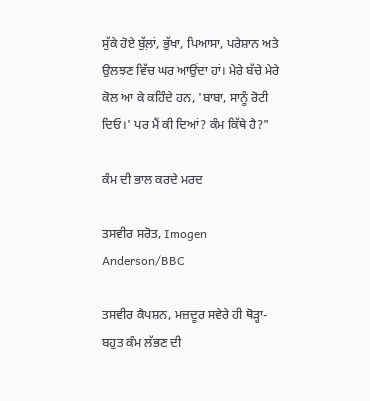ਸੁੱਕੇ ਹੋਏ ਬੁੱਲ਼ਾਂ, ਭੁੱਖਾ, ਪਿਆਸਾ, ਪਰੇਸ਼ਾਨ ਅਤੇ ਉਲਝਣ ਵਿੱਚ ਘਰ ਆਉਂਦਾ ਹਾਂ। ਮੇਰੇ ਬੱਚੇ ਮੇਰੇ ਕੋਲ ਆ ਕੇ ਕਹਿੰਦੇ ਹਨ, 'ਬਾਬਾ, ਸਾਨੂੰ ਰੋਟੀ ਦਿਓ।' ਪਰ ਮੈਂ ਕੀ ਦਿਆਂ? ਕੰਮ ਕਿੱਥੇ ਹੈ?"

ਕੰਮ ਦੀ ਭਾਲ ਕਰਦੇ ਮਰਦ

ਤਸਵੀਰ ਸਰੋਤ, Imogen Anderson/BBC

ਤਸਵੀਰ ਕੈਪਸ਼ਨ, ਮਜ਼ਦੂਰ ਸਵੇਰੇ ਹੀ ਥੋੜ੍ਹਾ-ਬਹੁਤ ਕੰਮ ਲੱਭਣ ਦੀ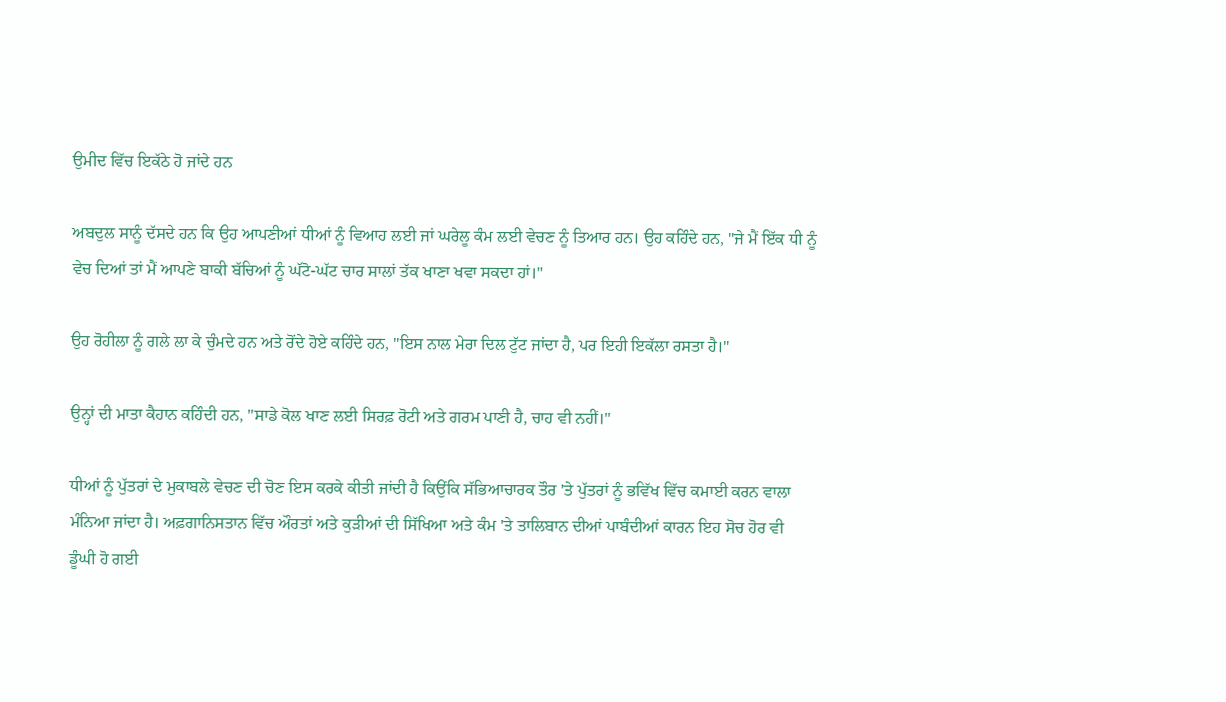ਉਮੀਦ ਵਿੱਚ ਇਕੱਠੇ ਹੋ ਜਾਂਦੇ ਹਨ

ਅਬਦੁਲ ਸਾਨੂੰ ਦੱਸਦੇ ਹਨ ਕਿ ਉਹ ਆਪਣੀਆਂ ਧੀਆਂ ਨੂੰ ਵਿਆਹ ਲਈ ਜਾਂ ਘਰੇਲੂ ਕੰਮ ਲਈ ਵੇਚਣ ਨੂੰ ਤਿਆਰ ਹਨ। ਉਹ ਕਹਿੰਦੇ ਹਨ, "ਜੇ ਮੈਂ ਇੱਕ ਧੀ ਨੂੰ ਵੇਚ ਦਿਆਂ ਤਾਂ ਮੈਂ ਆਪਣੇ ਬਾਕੀ ਬੱਚਿਆਂ ਨੂੰ ਘੱਟੋ-ਘੱਟ ਚਾਰ ਸਾਲਾਂ ਤੱਕ ਖਾਣਾ ਖਵਾ ਸਕਦਾ ਹਾਂ।"

ਉਹ ਰੋਹੀਲਾ ਨੂੰ ਗਲੇ ਲਾ ਕੇ ਚੁੰਮਦੇ ਹਨ ਅਤੇ ਰੋਂਦੇ ਹੋਏ ਕਹਿੰਦੇ ਹਨ, "ਇਸ ਨਾਲ ਮੇਰਾ ਦਿਲ ਟੁੱਟ ਜਾਂਦਾ ਹੈ, ਪਰ ਇਹੀ ਇਕੱਲਾ ਰਸਤਾ ਹੈ।"

ਉਨ੍ਹਾਂ ਦੀ ਮਾਤਾ ਕੈਹਾਨ ਕਹਿੰਦੀ ਹਨ, "ਸਾਡੇ ਕੋਲ ਖਾਣ ਲਈ ਸਿਰਫ਼ ਰੋਟੀ ਅਤੇ ਗਰਮ ਪਾਣੀ ਹੈ, ਚਾਹ ਵੀ ਨਹੀਂ।"

ਧੀਆਂ ਨੂੰ ਪੁੱਤਰਾਂ ਦੇ ਮੁਕਾਬਲੇ ਵੇਚਣ ਦੀ ਚੋਣ ਇਸ ਕਰਕੇ ਕੀਤੀ ਜਾਂਦੀ ਹੈ ਕਿਉਂਕਿ ਸੱਭਿਆਚਾਰਕ ਤੌਰ 'ਤੇ ਪੁੱਤਰਾਂ ਨੂੰ ਭਵਿੱਖ ਵਿੱਚ ਕਮਾਈ ਕਰਨ ਵਾਲਾ ਮੰਨਿਆ ਜਾਂਦਾ ਹੈ। ਅਫ਼ਗਾਨਿਸਤਾਨ ਵਿੱਚ ਔਰਤਾਂ ਅਤੇ ਕੁੜੀਆਂ ਦੀ ਸਿੱਖਿਆ ਅਤੇ ਕੰਮ 'ਤੇ ਤਾਲਿਬਾਨ ਦੀਆਂ ਪਾਬੰਦੀਆਂ ਕਾਰਨ ਇਹ ਸੋਚ ਹੋਰ ਵੀ ਡੂੰਘੀ ਹੋ ਗਈ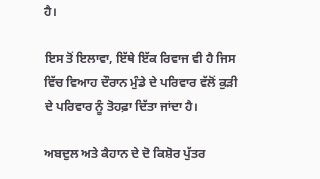ਹੈ।

ਇਸ ਤੋਂ ਇਲਾਵਾ, ਇੱਥੇ ਇੱਕ ਰਿਵਾਜ ਵੀ ਹੈ ਜਿਸ ਵਿੱਚ ਵਿਆਹ ਦੌਰਾਨ ਮੁੰਡੇ ਦੇ ਪਰਿਵਾਰ ਵੱਲੋਂ ਕੁੜੀ ਦੇ ਪਰਿਵਾਰ ਨੂੰ ਤੋਹਫ਼ਾ ਦਿੱਤਾ ਜਾਂਦਾ ਹੈ।

ਅਬਦੁਲ ਅਤੇ ਕੈਹਾਨ ਦੇ ਦੋ ਕਿਸ਼ੋਰ ਪੁੱਤਰ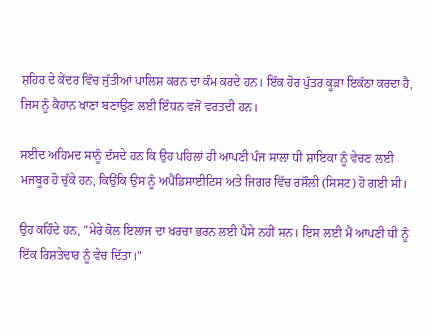ਸ਼ਹਿਰ ਦੇ ਕੇਂਦਰ ਵਿੱਚ ਜੁੱਤੀਆਂ ਪਾਲਿਸ਼ ਕਰਨ ਦਾ ਕੰਮ ਕਰਦੇ ਹਨ। ਇੱਕ ਹੋਰ ਪੁੱਤਰ ਕੂੜਾ ਇਕੱਠਾ ਕਰਦਾ ਹੈ, ਜਿਸ ਨੂੰ ਕੈਹਾਨ ਖਾਣਾ ਬਣਾਉਣ ਲਈ ਇੰਧਨ ਵਜੋਂ ਵਰਤਦੀ ਹਨ।

ਸਈਦ ਅਹਿਮਦ ਸਾਨੂੰ ਦੱਸਦੇ ਹਨ ਕਿ ਉਹ ਪਹਿਲਾਂ ਹੀ ਆਪਣੀ ਪੰਜ ਸਾਲਾ ਧੀ ਸ਼ਾਇਕਾ ਨੂੰ ਵੇਚਣ ਲਈ ਮਜਬੂਰ ਹੋ ਚੁੱਕੇ ਹਨ, ਕਿਉਂਕਿ ਉਸ ਨੂੰ ਅਪੈਂਡਿਸਾਈਟਿਸ ਅਤੇ ਜਿਗਰ ਵਿੱਚ ਰਸੌਲੀ (ਸਿਸਟ) ਹੋ ਗਈ ਸੀ।

ਉਹ ਕਹਿੰਦੇ ਹਨ, "ਮੇਰੇ ਕੋਲ ਇਲਾਜ ਦਾ ਖਰਚਾ ਭਰਨ ਲਈ ਪੈਸੇ ਨਹੀਂ ਸਨ। ਇਸ ਲਈ ਮੈਂ ਆਪਣੀ ਧੀ ਨੂੰ ਇੱਕ ਰਿਸ਼ਤੇਦਾਰ ਨੂੰ ਵੇਚ ਦਿੱਤਾ।"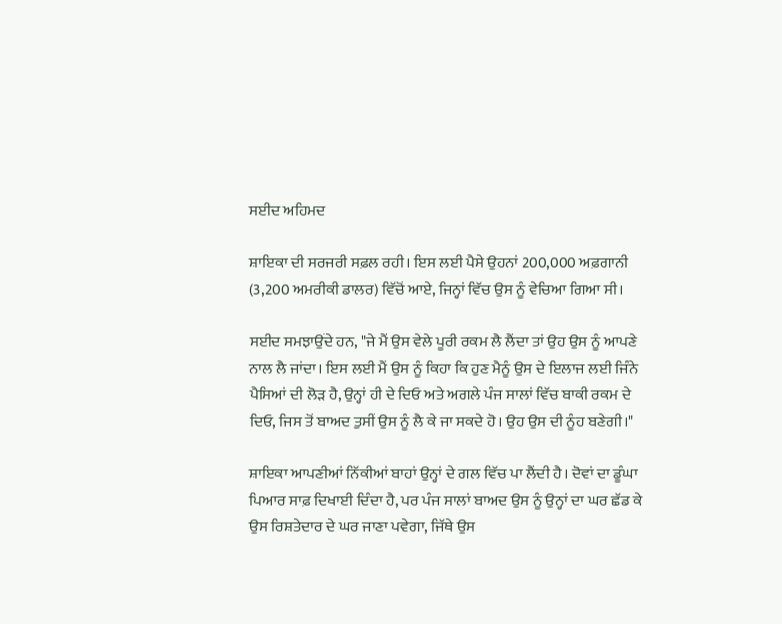ਸਈਦ ਅਹਿਮਦ

ਸ਼ਾਇਕਾ ਦੀ ਸਰਜਰੀ ਸਫ਼ਲ ਰਹੀ। ਇਸ ਲਈ ਪੈਸੇ ਉਹਨਾਂ 200,000 ਅਫ਼ਗਾਨੀ (3,200 ਅਮਰੀਕੀ ਡਾਲਰ) ਵਿੱਚੋਂ ਆਏ, ਜਿਨ੍ਹਾਂ ਵਿੱਚ ਉਸ ਨੂੰ ਵੇਚਿਆ ਗਿਆ ਸੀ।

ਸਈਦ ਸਮਝਾਉਂਦੇ ਹਨ, "ਜੇ ਮੈਂ ਉਸ ਵੇਲੇ ਪੂਰੀ ਰਕਮ ਲੈ ਲੈਂਦਾ ਤਾਂ ਉਹ ਉਸ ਨੂੰ ਆਪਣੇ ਨਾਲ ਲੈ ਜਾਂਦਾ। ਇਸ ਲਈ ਮੈਂ ਉਸ ਨੂੰ ਕਿਹਾ ਕਿ ਹੁਣ ਮੈਨੂੰ ਉਸ ਦੇ ਇਲਾਜ ਲਈ ਜਿੰਨੇ ਪੈਸਿਆਂ ਦੀ ਲੋੜ ਹੈ, ਉਨ੍ਹਾਂ ਹੀ ਦੇ ਦਿਓ ਅਤੇ ਅਗਲੇ ਪੰਜ ਸਾਲਾਂ ਵਿੱਚ ਬਾਕੀ ਰਕਮ ਦੇ ਦਿਓ, ਜਿਸ ਤੋਂ ਬਾਅਦ ਤੁਸੀਂ ਉਸ ਨੂੰ ਲੈ ਕੇ ਜਾ ਸਕਦੇ ਹੋ। ਉਹ ਉਸ ਦੀ ਨੂੰਹ ਬਣੇਗੀ।"

ਸ਼ਾਇਕਾ ਆਪਣੀਆਂ ਨਿੱਕੀਆਂ ਬਾਹਾਂ ਉਨ੍ਹਾਂ ਦੇ ਗਲ ਵਿੱਚ ਪਾ ਲੈਂਦੀ ਹੈ। ਦੋਵਾਂ ਦਾ ਡੂੰਘਾ ਪਿਆਰ ਸਾਫ਼ ਦਿਖਾਈ ਦਿੰਦਾ ਹੈ, ਪਰ ਪੰਜ ਸਾਲਾਂ ਬਾਅਦ ਉਸ ਨੂੰ ਉਨ੍ਹਾਂ ਦਾ ਘਰ ਛੱਡ ਕੇ ਉਸ ਰਿਸ਼ਤੇਦਾਰ ਦੇ ਘਰ ਜਾਣਾ ਪਵੇਗਾ, ਜਿੱਥੇ ਉਸ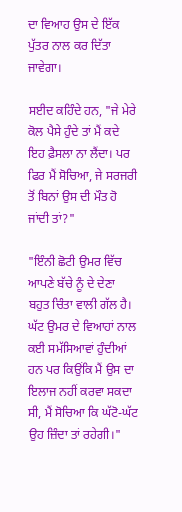ਦਾ ਵਿਆਹ ਉਸ ਦੇ ਇੱਕ ਪੁੱਤਰ ਨਾਲ ਕਰ ਦਿੱਤਾ ਜਾਵੇਗਾ।

ਸਈਦ ਕਹਿੰਦੇ ਹਨ, "ਜੇ ਮੇਰੇ ਕੋਲ ਪੈਸੇ ਹੁੰਦੇ ਤਾਂ ਮੈਂ ਕਦੇ ਇਹ ਫ਼ੈਸਲਾ ਨਾ ਲੈਂਦਾ। ਪਰ ਫਿਰ ਮੈਂ ਸੋਚਿਆ, ਜੇ ਸਰਜਰੀ ਤੋਂ ਬਿਨਾਂ ਉਸ ਦੀ ਮੌਤ ਹੋ ਜਾਂਦੀ ਤਾਂ?"

"ਇੰਨੀ ਛੋਟੀ ਉਮਰ ਵਿੱਚ ਆਪਣੇ ਬੱਚੇ ਨੂੰ ਦੇ ਦੇਣਾ ਬਹੁਤ ਚਿੰਤਾ ਵਾਲੀ ਗੱਲ ਹੈ। ਘੱਟ ਉਮਰ ਦੇ ਵਿਆਹਾਂ ਨਾਲ ਕਈ ਸਮੱਸਿਆਵਾਂ ਹੁੰਦੀਆਂ ਹਨ ਪਰ ਕਿਉਂਕਿ ਮੈਂ ਉਸ ਦਾ ਇਲਾਜ ਨਹੀਂ ਕਰਵਾ ਸਕਦਾ ਸੀ, ਮੈਂ ਸੋਚਿਆ ਕਿ ਘੱਟੋ-ਘੱਟ ਉਹ ਜ਼ਿੰਦਾ ਤਾਂ ਰਹੇਗੀ।"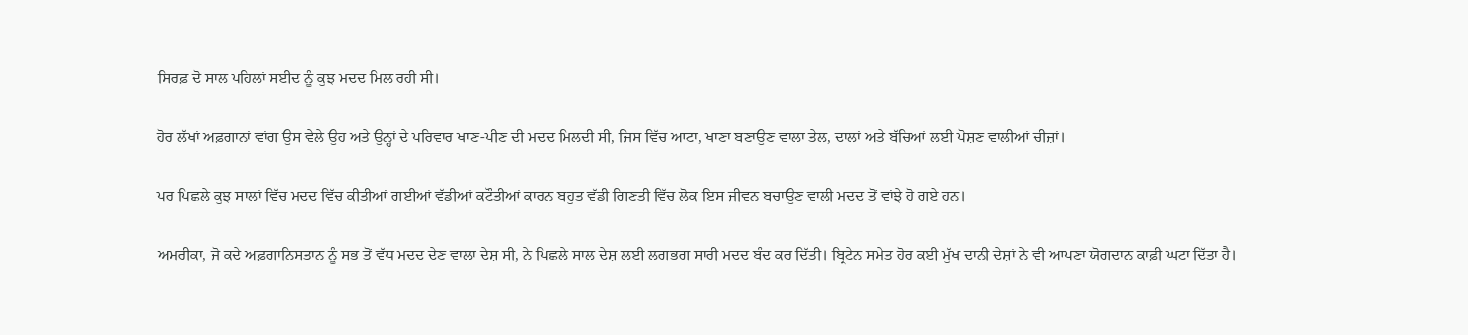ਸਿਰਫ਼ ਦੋ ਸਾਲ ਪਹਿਲਾਂ ਸਈਦ ਨੂੰ ਕੁਝ ਮਦਦ ਮਿਲ ਰਹੀ ਸੀ।

ਹੋਰ ਲੱਖਾਂ ਅਫ਼ਗਾਨਾਂ ਵਾਂਗ ਉਸ ਵੇਲੇ ਉਹ ਅਤੇ ਉਨ੍ਹਾਂ ਦੇ ਪਰਿਵਾਰ ਖਾਣ-ਪੀਣ ਦੀ ਮਦਦ ਮਿਲਦੀ ਸੀ, ਜਿਸ ਵਿੱਚ ਆਟਾ, ਖਾਣਾ ਬਣਾਉਣ ਵਾਲਾ ਤੇਲ, ਦਾਲਾਂ ਅਤੇ ਬੱਚਿਆਂ ਲਈ ਪੋਸ਼ਣ ਵਾਲੀਆਂ ਚੀਜ਼ਾਂ।

ਪਰ ਪਿਛਲੇ ਕੁਝ ਸਾਲਾਂ ਵਿੱਚ ਮਦਦ ਵਿੱਚ ਕੀਤੀਆਂ ਗਈਆਂ ਵੱਡੀਆਂ ਕਟੌਤੀਆਂ ਕਾਰਨ ਬਹੁਤ ਵੱਡੀ ਗਿਣਤੀ ਵਿੱਚ ਲੋਕ ਇਸ ਜੀਵਨ ਬਚਾਉਣ ਵਾਲੀ ਮਦਦ ਤੋਂ ਵਾਂਝੇ ਹੋ ਗਏ ਹਨ।

ਅਮਰੀਕਾ, ਜੋ ਕਦੇ ਅਫ਼ਗਾਨਿਸਤਾਨ ਨੂੰ ਸਭ ਤੋਂ ਵੱਧ ਮਦਦ ਦੇਣ ਵਾਲਾ ਦੇਸ਼ ਸੀ, ਨੇ ਪਿਛਲੇ ਸਾਲ ਦੇਸ਼ ਲਈ ਲਗਭਗ ਸਾਰੀ ਮਦਦ ਬੰਦ ਕਰ ਦਿੱਤੀ। ਬ੍ਰਿਟੇਨ ਸਮੇਤ ਹੋਰ ਕਈ ਮੁੱਖ ਦਾਨੀ ਦੇਸ਼ਾਂ ਨੇ ਵੀ ਆਪਣਾ ਯੋਗਦਾਨ ਕਾਫ਼ੀ ਘਟਾ ਦਿੱਤਾ ਹੈ।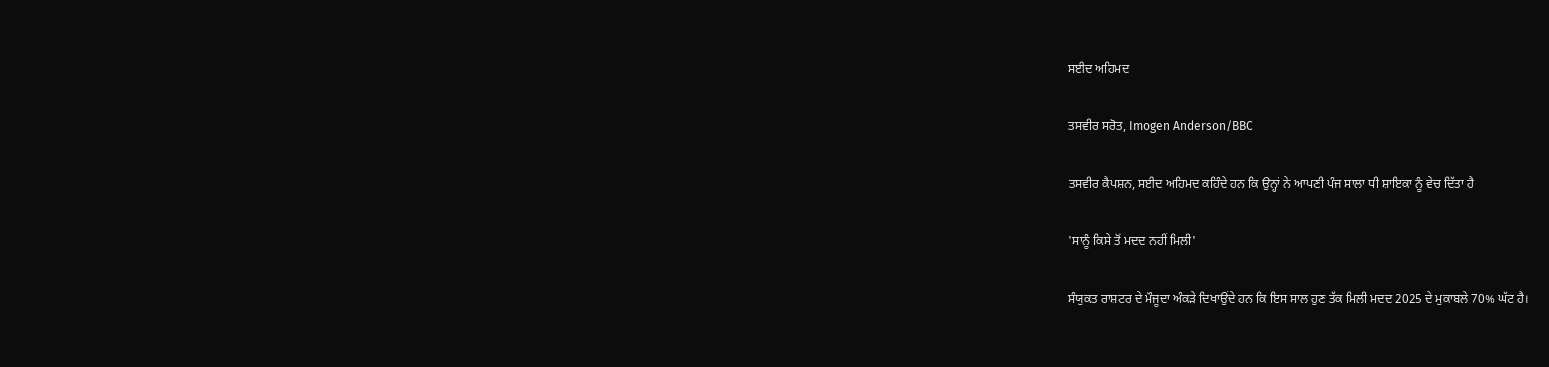ਸਈਦ ਅਹਿਮਦ

ਤਸਵੀਰ ਸਰੋਤ, Imogen Anderson/BBC

ਤਸਵੀਰ ਕੈਪਸ਼ਨ, ਸਈਦ ਅਹਿਮਦ ਕਹਿੰਦੇ ਹਨ ਕਿ ਉਨ੍ਹਾਂ ਨੇ ਆਪਣੀ ਪੰਜ ਸਾਲਾ ਧੀ ਸ਼ਾਇਕਾ ਨੂੰ ਵੇਚ ਦਿੱਤਾ ਹੈ

'ਸਾਨੂੰ ਕਿਸੇ ਤੋਂ ਮਦਦ ਨਹੀਂ ਮਿਲੀ'

ਸੰਯੁਕਤ ਰਾਸ਼ਟਰ ਦੇ ਮੌਜੂਦਾ ਅੰਕੜੇ ਦਿਖਾਉਂਦੇ ਹਨ ਕਿ ਇਸ ਸਾਲ ਹੁਣ ਤੱਕ ਮਿਲੀ ਮਦਦ 2025 ਦੇ ਮੁਕਾਬਲੇ 70% ਘੱਟ ਹੈ।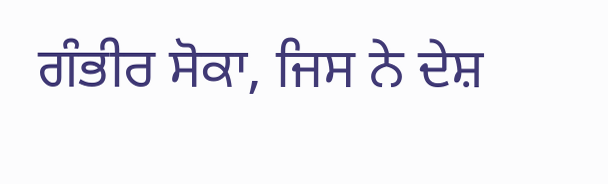ਗੰਭੀਰ ਸੋਕਾ, ਜਿਸ ਨੇ ਦੇਸ਼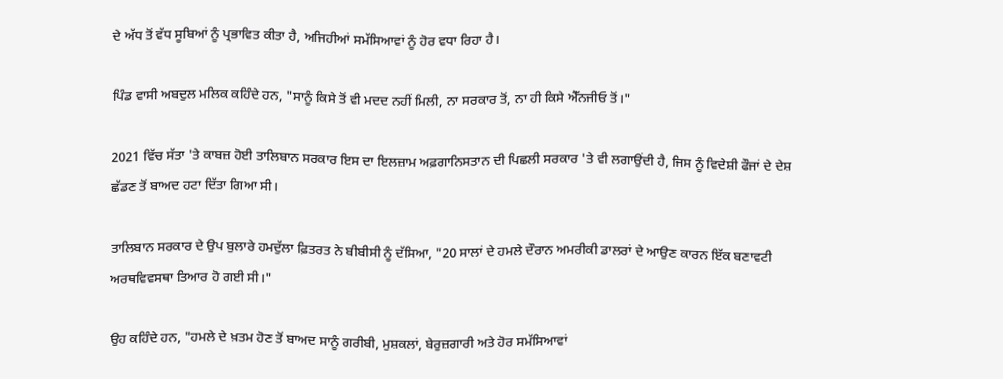ਦੇ ਅੱਧ ਤੋਂ ਵੱਧ ਸੂਬਿਆਂ ਨੂੰ ਪ੍ਰਭਾਵਿਤ ਕੀਤਾ ਹੈ, ਅਜਿਹੀਆਂ ਸਮੱਸਿਆਵਾਂ ਨੂੰ ਹੋਰ ਵਧਾ ਰਿਹਾ ਹੈ।

ਪਿੰਡ ਵਾਸੀ ਅਬਦੁਲ ਮਲਿਕ ਕਹਿੰਦੇ ਹਨ, "ਸਾਨੂੰ ਕਿਸੇ ਤੋਂ ਵੀ ਮਦਦ ਨਹੀਂ ਮਿਲੀ, ਨਾ ਸਰਕਾਰ ਤੋਂ, ਨਾ ਹੀ ਕਿਸੇ ਐੱਨਜੀਓ ਤੋਂ।"

2021 ਵਿੱਚ ਸੱਤਾ 'ਤੇ ਕਾਬਜ਼ ਹੋਈ ਤਾਲਿਬਾਨ ਸਰਕਾਰ ਇਸ ਦਾ ਇਲਜ਼ਾਮ ਅਫ਼ਗਾਨਿਸਤਾਨ ਦੀ ਪਿਛਲੀ ਸਰਕਾਰ 'ਤੇ ਵੀ ਲਗਾਉਂਦੀ ਹੈ, ਜਿਸ ਨੂੰ ਵਿਦੇਸ਼ੀ ਫੌਜਾਂ ਦੇ ਦੇਸ਼ ਛੱਡਣ ਤੋਂ ਬਾਅਦ ਹਟਾ ਦਿੱਤਾ ਗਿਆ ਸੀ।

ਤਾਲਿਬਾਨ ਸਰਕਾਰ ਦੇ ਉਪ ਬੁਲਾਰੇ ਹਮਦੁੱਲਾ ਫ਼ਿਤਰਤ ਨੇ ਬੀਬੀਸੀ ਨੂੰ ਦੱਸਿਆ, "20 ਸਾਲਾਂ ਦੇ ਹਮਲੇ ਦੌਰਾਨ ਅਮਰੀਕੀ ਡਾਲਰਾਂ ਦੇ ਆਉਣ ਕਾਰਨ ਇੱਕ ਬਣਾਵਟੀ ਅਰਥਵਿਵਸਥਾ ਤਿਆਰ ਹੋ ਗਈ ਸੀ।"

ਉਹ ਕਹਿੰਦੇ ਹਨ, "ਹਮਲੇ ਦੇ ਖ਼ਤਮ ਹੋਣ ਤੋਂ ਬਾਅਦ ਸਾਨੂੰ ਗਰੀਬੀ, ਮੁਸ਼ਕਲਾਂ, ਬੇਰੁਜ਼ਗਾਰੀ ਅਤੇ ਹੋਰ ਸਮੱਸਿਆਵਾਂ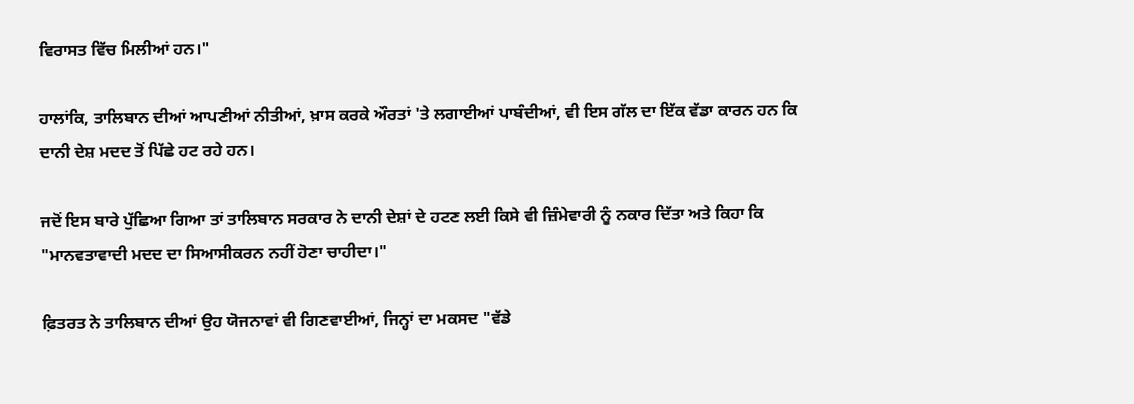ਵਿਰਾਸਤ ਵਿੱਚ ਮਿਲੀਆਂ ਹਨ।"

ਹਾਲਾਂਕਿ, ਤਾਲਿਬਾਨ ਦੀਆਂ ਆਪਣੀਆਂ ਨੀਤੀਆਂ, ਖ਼ਾਸ ਕਰਕੇ ਔਰਤਾਂ 'ਤੇ ਲਗਾਈਆਂ ਪਾਬੰਦੀਆਂ, ਵੀ ਇਸ ਗੱਲ ਦਾ ਇੱਕ ਵੱਡਾ ਕਾਰਨ ਹਨ ਕਿ ਦਾਨੀ ਦੇਸ਼ ਮਦਦ ਤੋਂ ਪਿੱਛੇ ਹਟ ਰਹੇ ਹਨ।

ਜਦੋਂ ਇਸ ਬਾਰੇ ਪੁੱਛਿਆ ਗਿਆ ਤਾਂ ਤਾਲਿਬਾਨ ਸਰਕਾਰ ਨੇ ਦਾਨੀ ਦੇਸ਼ਾਂ ਦੇ ਹਟਣ ਲਈ ਕਿਸੇ ਵੀ ਜ਼ਿੰਮੇਵਾਰੀ ਨੂੰ ਨਕਾਰ ਦਿੱਤਾ ਅਤੇ ਕਿਹਾ ਕਿ "ਮਾਨਵਤਾਵਾਦੀ ਮਦਦ ਦਾ ਸਿਆਸੀਕਰਨ ਨਹੀਂ ਹੋਣਾ ਚਾਹੀਦਾ।"

ਫ਼ਿਤਰਤ ਨੇ ਤਾਲਿਬਾਨ ਦੀਆਂ ਉਹ ਯੋਜਨਾਵਾਂ ਵੀ ਗਿਣਵਾਈਆਂ, ਜਿਨ੍ਹਾਂ ਦਾ ਮਕਸਦ "ਵੱਡੇ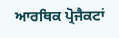ਆਰਥਿਕ ਪ੍ਰੋਜੈਕਟਾਂ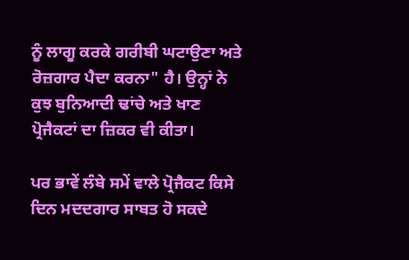ਨੂੰ ਲਾਗੂ ਕਰਕੇ ਗਰੀਬੀ ਘਟਾਉਣਾ ਅਤੇ ਰੋਜ਼ਗਾਰ ਪੈਦਾ ਕਰਨਾ" ਹੈ। ਉਨ੍ਹਾਂ ਨੇ ਕੁਝ ਬੁਨਿਆਦੀ ਢਾਂਚੇ ਅਤੇ ਖਾਣ ਪ੍ਰੋਜੈਕਟਾਂ ਦਾ ਜ਼ਿਕਰ ਵੀ ਕੀਤਾ।

ਪਰ ਭਾਵੇਂ ਲੰਬੇ ਸਮੇਂ ਵਾਲੇ ਪ੍ਰੋਜੈਕਟ ਕਿਸੇ ਦਿਨ ਮਦਦਗਾਰ ਸਾਬਤ ਹੋ ਸਕਦੇ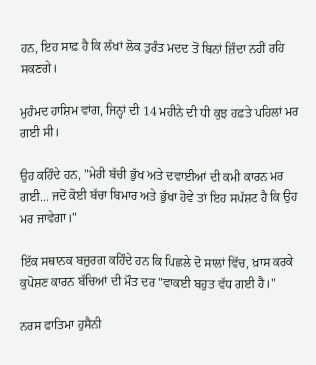ਹਨ, ਇਹ ਸਾਫ਼ ਹੈ ਕਿ ਲੱਖਾਂ ਲੋਕ ਤੁਰੰਤ ਮਦਦ ਤੋਂ ਬਿਨਾਂ ਜ਼ਿੰਦਾ ਨਹੀਂ ਰਹਿ ਸਕਣਗੇ।

ਮੁਹੰਮਦ ਹਾਸ਼ਿਮ ਵਾਂਗ, ਜਿਨ੍ਹਾਂ ਦੀ 14 ਮਹੀਨੇ ਦੀ ਧੀ ਕੁਝ ਹਫ਼ਤੇ ਪਹਿਲਾਂ ਮਰ ਗਈ ਸੀ।

ਉਹ ਕਹਿੰਦੇ ਹਨ, "ਮੇਰੀ ਬੱਚੀ ਭੁੱਖ ਅਤੇ ਦਵਾਈਆਂ ਦੀ ਕਮੀ ਕਾਰਨ ਮਰ ਗਈ... ਜਦੋਂ ਕੋਈ ਬੱਚਾ ਬਿਮਾਰ ਅਤੇ ਭੁੱਖਾ ਹੋਵੇ ਤਾਂ ਇਹ ਸਪੱਸ਼ਟ ਹੈ ਕਿ ਉਹ ਮਰ ਜਾਵੇਗਾ।"

ਇੱਕ ਸਥਾਨਕ ਬਜ਼ੁਰਗ ਕਹਿੰਦੇ ਹਨ ਕਿ ਪਿਛਲੇ ਦੋ ਸਾਲਾਂ ਵਿੱਚ, ਖ਼ਾਸ ਕਰਕੇ ਕੁਪੋਸ਼ਣ ਕਾਰਨ ਬੱਚਿਆਂ ਦੀ ਮੌਤ ਦਰ "ਵਾਕਈ ਬਹੁਤ ਵੱਧ ਗਈ ਹੈ।"

ਨਰਸ ਫਾਤਿਮਾ ਹੁਸੈਨੀ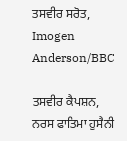ਤਸਵੀਰ ਸਰੋਤ, Imogen Anderson/BBC

ਤਸਵੀਰ ਕੈਪਸ਼ਨ, ਨਰਸ ਫਾਤਿਮਾ ਹੁਸੈਨੀ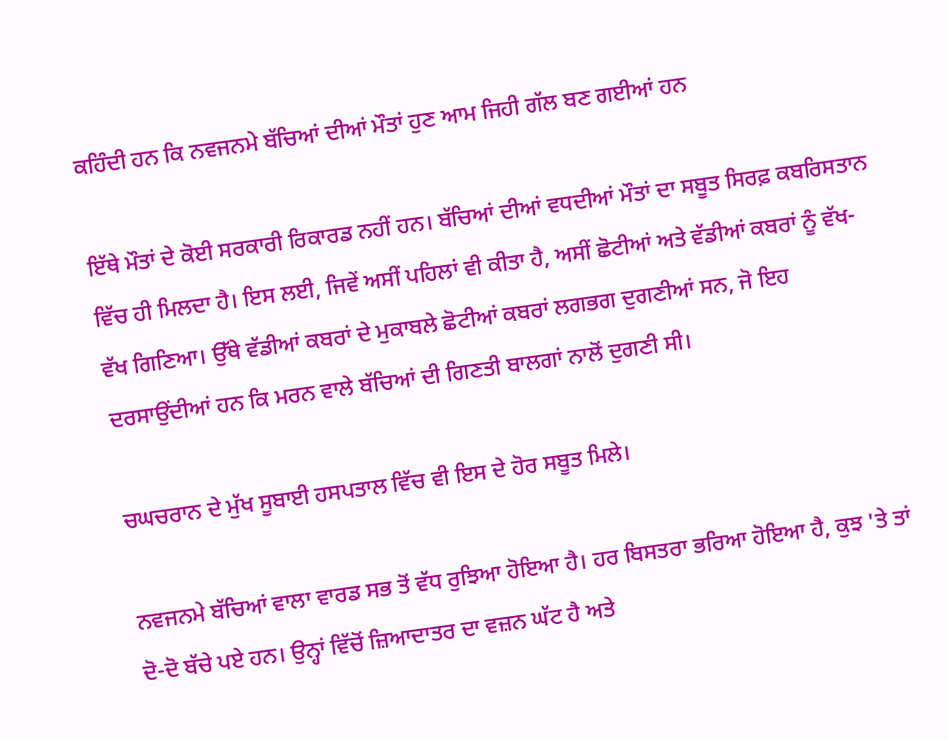ਕਹਿੰਦੀ ਹਨ ਕਿ ਨਵਜਨਮੇ ਬੱਚਿਆਂ ਦੀਆਂ ਮੌਤਾਂ ਹੁਣ ਆਮ ਜਿਹੀ ਗੱਲ ਬਣ ਗਈਆਂ ਹਨ

ਇੱਥੇ ਮੌਤਾਂ ਦੇ ਕੋਈ ਸਰਕਾਰੀ ਰਿਕਾਰਡ ਨਹੀਂ ਹਨ। ਬੱਚਿਆਂ ਦੀਆਂ ਵਧਦੀਆਂ ਮੌਤਾਂ ਦਾ ਸਬੂਤ ਸਿਰਫ਼ ਕਬਰਿਸਤਾਨ ਵਿੱਚ ਹੀ ਮਿਲਦਾ ਹੈ। ਇਸ ਲਈ, ਜਿਵੇਂ ਅਸੀਂ ਪਹਿਲਾਂ ਵੀ ਕੀਤਾ ਹੈ, ਅਸੀਂ ਛੋਟੀਆਂ ਅਤੇ ਵੱਡੀਆਂ ਕਬਰਾਂ ਨੂੰ ਵੱਖ-ਵੱਖ ਗਿਣਿਆ। ਉੱਥੇ ਵੱਡੀਆਂ ਕਬਰਾਂ ਦੇ ਮੁਕਾਬਲੇ ਛੋਟੀਆਂ ਕਬਰਾਂ ਲਗਭਗ ਦੁਗਣੀਆਂ ਸਨ, ਜੋ ਇਹ ਦਰਸਾਉਂਦੀਆਂ ਹਨ ਕਿ ਮਰਨ ਵਾਲੇ ਬੱਚਿਆਂ ਦੀ ਗਿਣਤੀ ਬਾਲਗਾਂ ਨਾਲੋਂ ਦੁਗਣੀ ਸੀ।

ਚਘਚਰਾਨ ਦੇ ਮੁੱਖ ਸੂਬਾਈ ਹਸਪਤਾਲ ਵਿੱਚ ਵੀ ਇਸ ਦੇ ਹੋਰ ਸਬੂਤ ਮਿਲੇ।

ਨਵਜਨਮੇ ਬੱਚਿਆਂ ਵਾਲਾ ਵਾਰਡ ਸਭ ਤੋਂ ਵੱਧ ਰੁਝਿਆ ਹੋਇਆ ਹੈ। ਹਰ ਬਿਸਤਰਾ ਭਰਿਆ ਹੋਇਆ ਹੈ, ਕੁਝ 'ਤੇ ਤਾਂ ਦੋ-ਦੋ ਬੱਚੇ ਪਏ ਹਨ। ਉਨ੍ਹਾਂ ਵਿੱਚੋਂ ਜ਼ਿਆਦਾਤਰ ਦਾ ਵਜ਼ਨ ਘੱਟ ਹੈ ਅਤੇ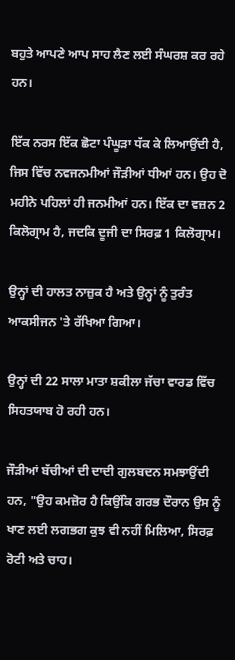ਬਹੁਤੇ ਆਪਣੇ ਆਪ ਸਾਹ ਲੈਣ ਲਈ ਸੰਘਰਸ਼ ਕਰ ਰਹੇ ਹਨ।

ਇੱਕ ਨਰਸ ਇੱਕ ਛੋਟਾ ਪੰਘੂੜਾ ਧੱਕ ਕੇ ਲਿਆਉਂਦੀ ਹੈ, ਜਿਸ ਵਿੱਚ ਨਵਜਨਮੀਆਂ ਜੌੜੀਆਂ ਧੀਆਂ ਹਨ। ਉਹ ਦੋ ਮਹੀਨੇ ਪਹਿਲਾਂ ਹੀ ਜਨਮੀਆਂ ਹਨ। ਇੱਕ ਦਾ ਵਜ਼ਨ 2 ਕਿਲੋਗ੍ਰਾਮ ਹੈ, ਜਦਕਿ ਦੂਜੀ ਦਾ ਸਿਰਫ਼ 1 ਕਿਲੋਗ੍ਰਾਮ।

ਉਨ੍ਹਾਂ ਦੀ ਹਾਲਤ ਨਾਜ਼ੁਕ ਹੈ ਅਤੇ ਉਨ੍ਹਾਂ ਨੂੰ ਤੁਰੰਤ ਆਕਸੀਜਨ 'ਤੇ ਰੱਖਿਆ ਗਿਆ।

ਉਨ੍ਹਾਂ ਦੀ 22 ਸਾਲਾ ਮਾਤਾ ਸ਼ਕੀਲਾ ਜੱਚਾ ਵਾਰਡ ਵਿੱਚ ਸਿਹਤਯਾਬ ਹੋ ਰਹੀ ਹਨ।

ਜੌੜੀਆਂ ਬੱਚੀਆਂ ਦੀ ਦਾਦੀ ਗੁਲਬਦਨ ਸਮਝਾਉਂਦੀ ਹਨ, "ਉਹ ਕਮਜ਼ੋਰ ਹੈ ਕਿਉਂਕਿ ਗਰਭ ਦੌਰਾਨ ਉਸ ਨੂੰ ਖਾਣ ਲਈ ਲਗਭਗ ਕੁਝ ਵੀ ਨਹੀਂ ਮਿਲਿਆ, ਸਿਰਫ਼ ਰੋਟੀ ਅਤੇ ਚਾਹ।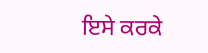ਇਸੇ ਕਰਕੇ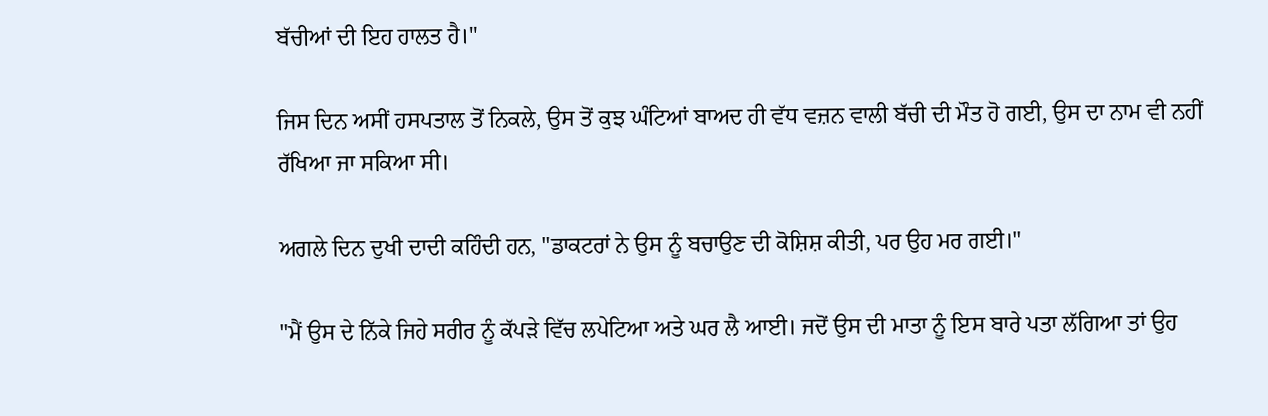ਬੱਚੀਆਂ ਦੀ ਇਹ ਹਾਲਤ ਹੈ।"

ਜਿਸ ਦਿਨ ਅਸੀਂ ਹਸਪਤਾਲ ਤੋਂ ਨਿਕਲੇ, ਉਸ ਤੋਂ ਕੁਝ ਘੰਟਿਆਂ ਬਾਅਦ ਹੀ ਵੱਧ ਵਜ਼ਨ ਵਾਲੀ ਬੱਚੀ ਦੀ ਮੌਤ ਹੋ ਗਈ, ਉਸ ਦਾ ਨਾਮ ਵੀ ਨਹੀਂ ਰੱਖਿਆ ਜਾ ਸਕਿਆ ਸੀ।

ਅਗਲੇ ਦਿਨ ਦੁਖੀ ਦਾਦੀ ਕਹਿੰਦੀ ਹਨ, "ਡਾਕਟਰਾਂ ਨੇ ਉਸ ਨੂੰ ਬਚਾਉਣ ਦੀ ਕੋਸ਼ਿਸ਼ ਕੀਤੀ, ਪਰ ਉਹ ਮਰ ਗਈ।"

"ਮੈਂ ਉਸ ਦੇ ਨਿੱਕੇ ਜਿਹੇ ਸਰੀਰ ਨੂੰ ਕੱਪੜੇ ਵਿੱਚ ਲਪੇਟਿਆ ਅਤੇ ਘਰ ਲੈ ਆਈ। ਜਦੋਂ ਉਸ ਦੀ ਮਾਤਾ ਨੂੰ ਇਸ ਬਾਰੇ ਪਤਾ ਲੱਗਿਆ ਤਾਂ ਉਹ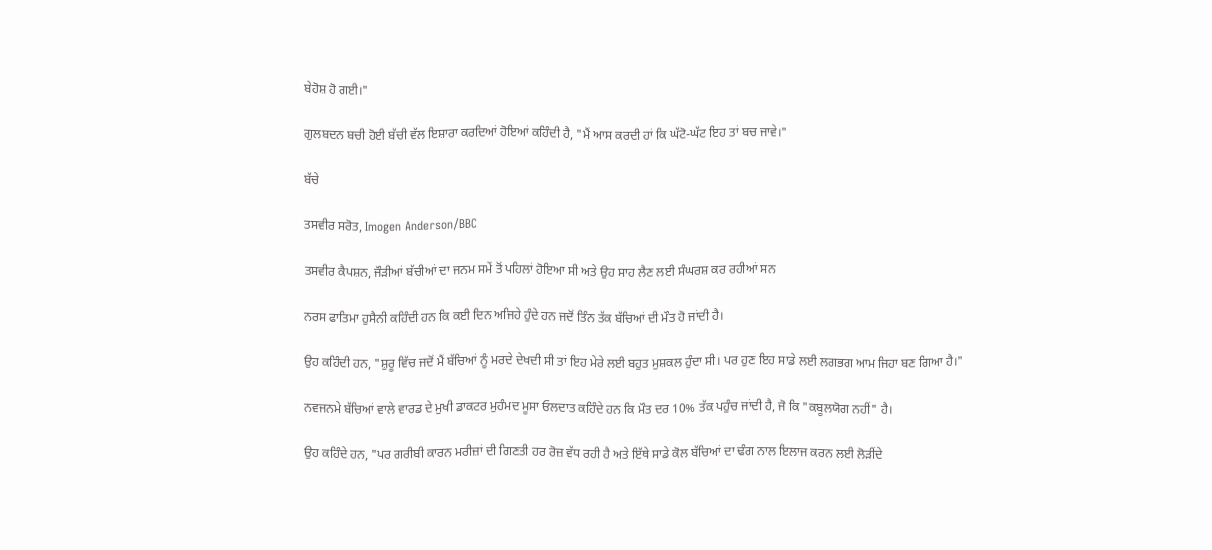ਬੇਹੋਸ਼ ਹੋ ਗਈ।"

ਗੁਲਬਦਨ ਬਚੀ ਹੋਈ ਬੱਚੀ ਵੱਲ ਇਸ਼ਾਰਾ ਕਰਦਿਆਂ ਹੋਇਆਂ ਕਹਿੰਦੀ ਹੈ, "ਮੈਂ ਆਸ ਕਰਦੀ ਹਾਂ ਕਿ ਘੱਟੋ-ਘੱਟ ਇਹ ਤਾਂ ਬਚ ਜਾਵੇ।"

ਬੱਚੇ

ਤਸਵੀਰ ਸਰੋਤ, Imogen Anderson/BBC

ਤਸਵੀਰ ਕੈਪਸ਼ਨ, ਜੌੜੀਆਂ ਬੱਚੀਆਂ ਦਾ ਜਨਮ ਸਮੇਂ ਤੋਂ ਪਹਿਲਾਂ ਹੋਇਆ ਸੀ ਅਤੇ ਉਹ ਸਾਹ ਲੈਣ ਲਈ ਸੰਘਰਸ਼ ਕਰ ਰਹੀਆਂ ਸਨ

ਨਰਸ ਫਾਤਿਮਾ ਹੁਸੈਨੀ ਕਹਿੰਦੀ ਹਨ ਕਿ ਕਈ ਦਿਨ ਅਜਿਹੇ ਹੁੰਦੇ ਹਨ ਜਦੋਂ ਤਿੰਨ ਤੱਕ ਬੱਚਿਆਂ ਦੀ ਮੌਤ ਹੋ ਜਾਂਦੀ ਹੈ।

ਉਹ ਕਹਿੰਦੀ ਹਨ, "ਸ਼ੁਰੂ ਵਿੱਚ ਜਦੋਂ ਮੈਂ ਬੱਚਿਆਂ ਨੂੰ ਮਰਦੇ ਦੇਖਦੀ ਸੀ ਤਾਂ ਇਹ ਮੇਰੇ ਲਈ ਬਹੁਤ ਮੁਸ਼ਕਲ ਹੁੰਦਾ ਸੀ। ਪਰ ਹੁਣ ਇਹ ਸਾਡੇ ਲਈ ਲਗਭਗ ਆਮ ਜਿਹਾ ਬਣ ਗਿਆ ਹੈ।"

ਨਵਜਨਮੇ ਬੱਚਿਆਂ ਵਾਲੇ ਵਾਰਡ ਦੇ ਮੁਖੀ ਡਾਕਟਰ ਮੁਹੰਮਦ ਮੂਸਾ ਓਲਦਾਤ ਕਹਿੰਦੇ ਹਨ ਕਿ ਮੌਤ ਦਰ 10% ਤੱਕ ਪਹੁੰਚ ਜਾਂਦੀ ਹੈ, ਜੋ ਕਿ "ਕਬੂਲਯੋਗ ਨਹੀਂ" ਹੈ।

ਉਹ ਕਹਿੰਦੇ ਹਨ, "ਪਰ ਗਰੀਬੀ ਕਾਰਨ ਮਰੀਜ਼ਾਂ ਦੀ ਗਿਣਤੀ ਹਰ ਰੋਜ਼ ਵੱਧ ਰਹੀ ਹੈ ਅਤੇ ਇੱਥੇ ਸਾਡੇ ਕੋਲ ਬੱਚਿਆਂ ਦਾ ਢੰਗ ਨਾਲ ਇਲਾਜ ਕਰਨ ਲਈ ਲੋੜੀਂਦੇ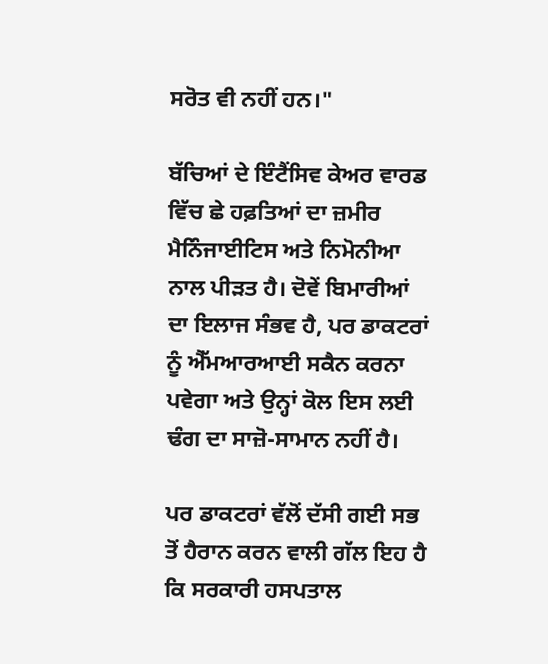ਸਰੋਤ ਵੀ ਨਹੀਂ ਹਨ।"

ਬੱਚਿਆਂ ਦੇ ਇੰਟੈਂਸਿਵ ਕੇਅਰ ਵਾਰਡ ਵਿੱਚ ਛੇ ਹਫ਼ਤਿਆਂ ਦਾ ਜ਼ਮੀਰ ਮੈਨਿੰਜਾਈਟਿਸ ਅਤੇ ਨਿਮੋਨੀਆ ਨਾਲ ਪੀੜਤ ਹੈ। ਦੋਵੇਂ ਬਿਮਾਰੀਆਂ ਦਾ ਇਲਾਜ ਸੰਭਵ ਹੈ, ਪਰ ਡਾਕਟਰਾਂ ਨੂੰ ਐੱਮਆਰਆਈ ਸਕੈਨ ਕਰਨਾ ਪਵੇਗਾ ਅਤੇ ਉਨ੍ਹਾਂ ਕੋਲ ਇਸ ਲਈ ਢੰਗ ਦਾ ਸਾਜ਼ੋ-ਸਾਮਾਨ ਨਹੀਂ ਹੈ।

ਪਰ ਡਾਕਟਰਾਂ ਵੱਲੋਂ ਦੱਸੀ ਗਈ ਸਭ ਤੋਂ ਹੈਰਾਨ ਕਰਨ ਵਾਲੀ ਗੱਲ ਇਹ ਹੈ ਕਿ ਸਰਕਾਰੀ ਹਸਪਤਾਲ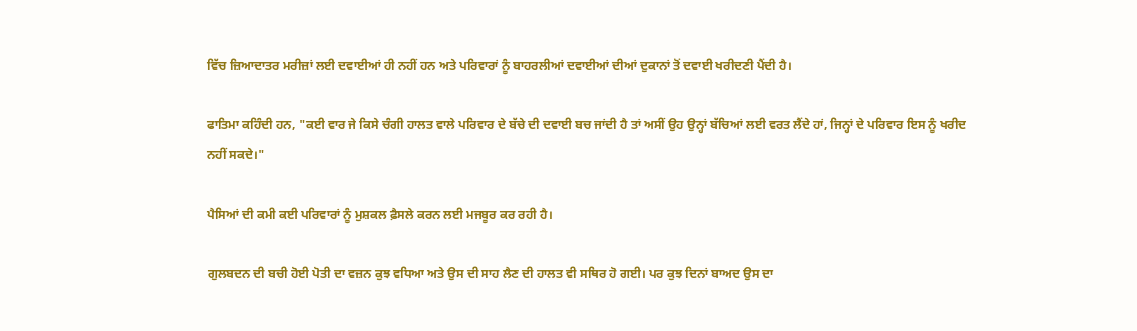ਵਿੱਚ ਜ਼ਿਆਦਾਤਰ ਮਰੀਜ਼ਾਂ ਲਈ ਦਵਾਈਆਂ ਹੀ ਨਹੀਂ ਹਨ ਅਤੇ ਪਰਿਵਾਰਾਂ ਨੂੰ ਬਾਹਰਲੀਆਂ ਦਵਾਈਆਂ ਦੀਆਂ ਦੁਕਾਨਾਂ ਤੋਂ ਦਵਾਈ ਖਰੀਦਣੀ ਪੈਂਦੀ ਹੈ।

ਫਾਤਿਮਾ ਕਹਿੰਦੀ ਹਨ, "ਕਈ ਵਾਰ ਜੇ ਕਿਸੇ ਚੰਗੀ ਹਾਲਤ ਵਾਲੇ ਪਰਿਵਾਰ ਦੇ ਬੱਚੇ ਦੀ ਦਵਾਈ ਬਚ ਜਾਂਦੀ ਹੈ ਤਾਂ ਅਸੀਂ ਉਹ ਉਨ੍ਹਾਂ ਬੱਚਿਆਂ ਲਈ ਵਰਤ ਲੈਂਦੇ ਹਾਂ, ਜਿਨ੍ਹਾਂ ਦੇ ਪਰਿਵਾਰ ਇਸ ਨੂੰ ਖਰੀਦ ਨਹੀਂ ਸਕਦੇ।"

ਪੈਸਿਆਂ ਦੀ ਕਮੀ ਕਈ ਪਰਿਵਾਰਾਂ ਨੂੰ ਮੁਸ਼ਕਲ ਫ਼ੈਸਲੇ ਕਰਨ ਲਈ ਮਜਬੂਰ ਕਰ ਰਹੀ ਹੈ।

ਗੁਲਬਦਨ ਦੀ ਬਚੀ ਹੋਈ ਪੋਤੀ ਦਾ ਵਜ਼ਨ ਕੁਝ ਵਧਿਆ ਅਤੇ ਉਸ ਦੀ ਸਾਹ ਲੈਣ ਦੀ ਹਾਲਤ ਵੀ ਸਥਿਰ ਹੋ ਗਈ। ਪਰ ਕੁਝ ਦਿਨਾਂ ਬਾਅਦ ਉਸ ਦਾ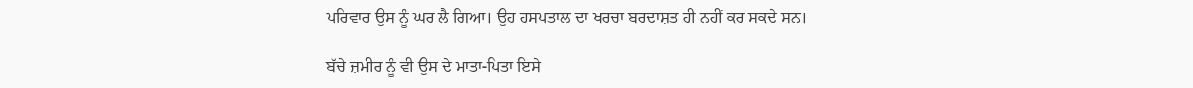ਪਰਿਵਾਰ ਉਸ ਨੂੰ ਘਰ ਲੈ ਗਿਆ। ਉਹ ਹਸਪਤਾਲ ਦਾ ਖਰਚਾ ਬਰਦਾਸ਼ਤ ਹੀ ਨਹੀਂ ਕਰ ਸਕਦੇ ਸਨ।

ਬੱਚੇ ਜ਼ਮੀਰ ਨੂੰ ਵੀ ਉਸ ਦੇ ਮਾਤਾ-ਪਿਤਾ ਇਸੇ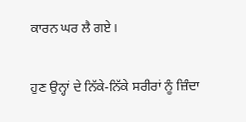ਕਾਰਨ ਘਰ ਲੈ ਗਏ।

ਹੁਣ ਉਨ੍ਹਾਂ ਦੇ ਨਿੱਕੇ-ਨਿੱਕੇ ਸਰੀਰਾਂ ਨੂੰ ਜ਼ਿੰਦਾ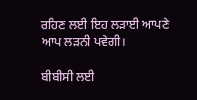ਰਹਿਣ ਲਈ ਇਹ ਲੜਾਈ ਆਪਣੇ ਆਪ ਲੜਨੀ ਪਵੇਗੀ।

ਬੀਬੀਸੀ ਲਈ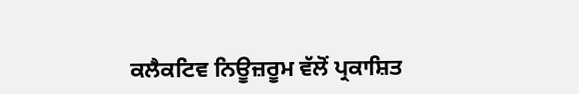ਕਲੈਕਟਿਵ ਨਿਊਜ਼ਰੂਮ ਵੱਲੋਂ ਪ੍ਰਕਾਸ਼ਿਤ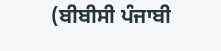(ਬੀਬੀਸੀ ਪੰਜਾਬੀ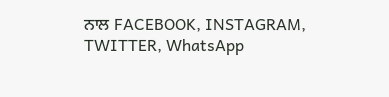ਨਾਲ FACEBOOK, INSTAGRAM, TWITTER, WhatsApp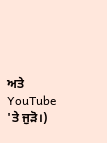ਅਤੇ YouTube 'ਤੇ ਜੁੜੋ।)